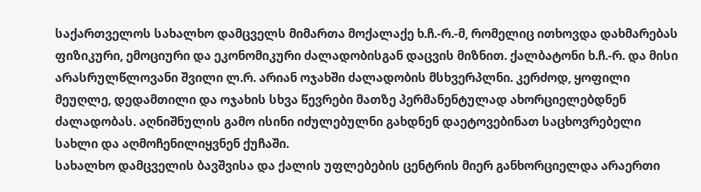საქართველოს სახალხო დამცველს მიმართა მოქალაქე ხ.ჩ.-რ.-მ, რომელიც ითხოვდა დახმარებას ფიზიკური, ემოციური და ეკონომიკური ძალადობისგან დაცვის მიზნით. ქალბატონი ხ.ჩ.-რ. და მისი არასრულწლოვანი შვილი ლ.რ. არიან ოჯახში ძალადობის მსხვერპლნი. კერძოდ, ყოფილი მეუღლე, დედამთილი და ოჯახის სხვა წევრები მათზე პერმანენტულად ახორციელებდნენ ძალადობას. აღნიშნულის გამო ისინი იძულებულნი გახდნენ დაეტოვებინათ საცხოვრებელი სახლი და აღმოჩენილიყვნენ ქუჩაში.
სახალხო დამცველის ბავშვისა და ქალის უფლებების ცენტრის მიერ განხორციელდა არაერთი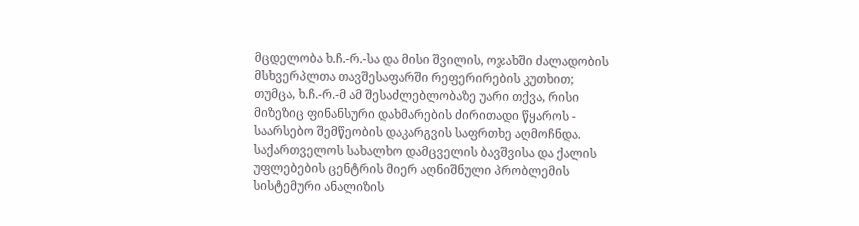მცდელობა ხ.ჩ.-რ.-სა და მისი შვილის, ოჯახში ძალადობის მსხვერპლთა თავშესაფარში რეფერირების კუთხით; თუმცა, ხ.ჩ.-რ.-მ ამ შესაძლებლობაზე უარი თქვა, რისი მიზეზიც ფინანსური დახმარების ძირითადი წყაროს - საარსებო შემწეობის დაკარგვის საფრთხე აღმოჩნდა.
საქართველოს სახალხო დამცველის ბავშვისა და ქალის უფლებების ცენტრის მიერ აღნიშნული პრობლემის სისტემური ანალიზის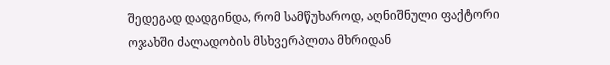შედეგად დადგინდა, რომ სამწუხაროდ, აღნიშნული ფაქტორი ოჯახში ძალადობის მსხვერპლთა მხრიდან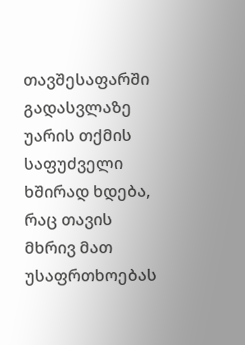თავშესაფარში გადასვლაზე უარის თქმის საფუძველი ხშირად ხდება, რაც თავის მხრივ მათ უსაფრთხოებას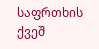საფრთხის ქვეშ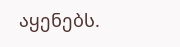აყენებს.